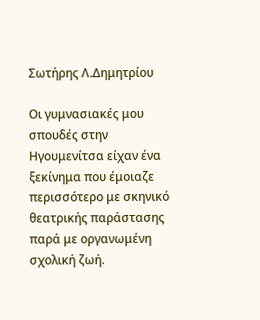Σωτήρης Λ.Δημητρίου

Οι γυμνασιακές μου σπουδές στην Ηγουμενίτσα είχαν ένα ξεκίνημα που έμοιαζε περισσότερο με σκηνικό θεατρικής παράστασης παρά με οργανωμένη σχολική ζωή.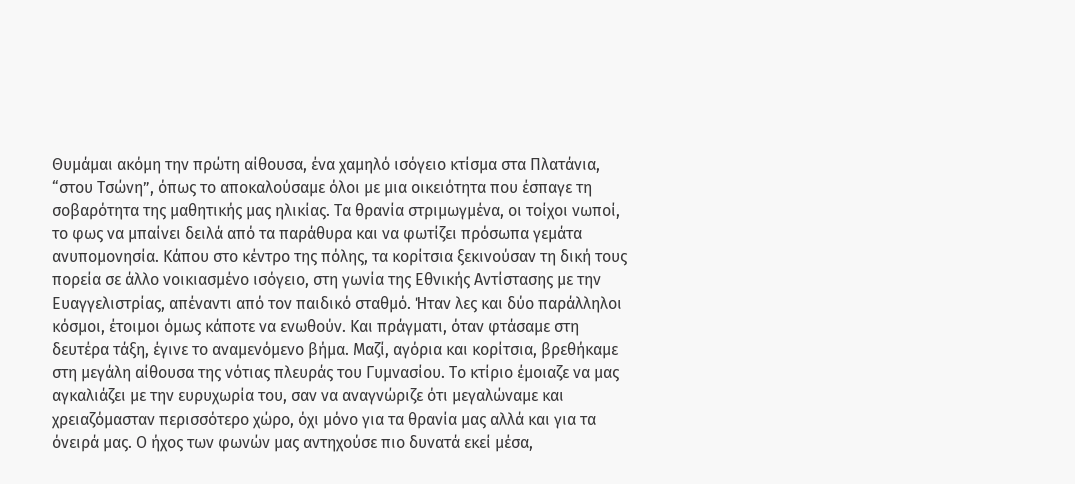Θυμάμαι ακόμη την πρώτη αίθουσα, ένα χαμηλό ισόγειο κτίσμα στα Πλατάνια, “στου Τσώνη”, όπως το αποκαλούσαμε όλοι με μια οικειότητα που έσπαγε τη σοβαρότητα της μαθητικής μας ηλικίας. Τα θρανία στριμωγμένα, οι τοίχοι νωποί, το φως να μπαίνει δειλά από τα παράθυρα και να φωτίζει πρόσωπα γεμάτα ανυπομονησία. Κάπου στο κέντρο της πόλης, τα κορίτσια ξεκινούσαν τη δική τους πορεία σε άλλο νοικιασμένο ισόγειο, στη γωνία της Εθνικής Αντίστασης με την Ευαγγελιστρίας, απέναντι από τον παιδικό σταθμό. Ήταν λες και δύο παράλληλοι κόσμοι, έτοιμοι όμως κάποτε να ενωθούν. Και πράγματι, όταν φτάσαμε στη δευτέρα τάξη, έγινε το αναμενόμενο βήμα. Μαζί, αγόρια και κορίτσια, βρεθήκαμε στη μεγάλη αίθουσα της νότιας πλευράς του Γυμνασίου. Το κτίριο έμοιαζε να μας αγκαλιάζει με την ευρυχωρία του, σαν να αναγνώριζε ότι μεγαλώναμε και χρειαζόμασταν περισσότερο χώρο, όχι μόνο για τα θρανία μας αλλά και για τα όνειρά μας. Ο ήχος των φωνών μας αντηχούσε πιο δυνατά εκεί μέσα,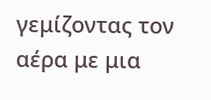γεμίζοντας τον αέρα με μια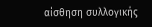αίσθηση συλλογικής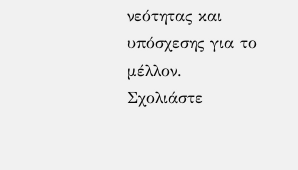νεότητας και υπόσχεσης για το μέλλον.
Σχολιάστε